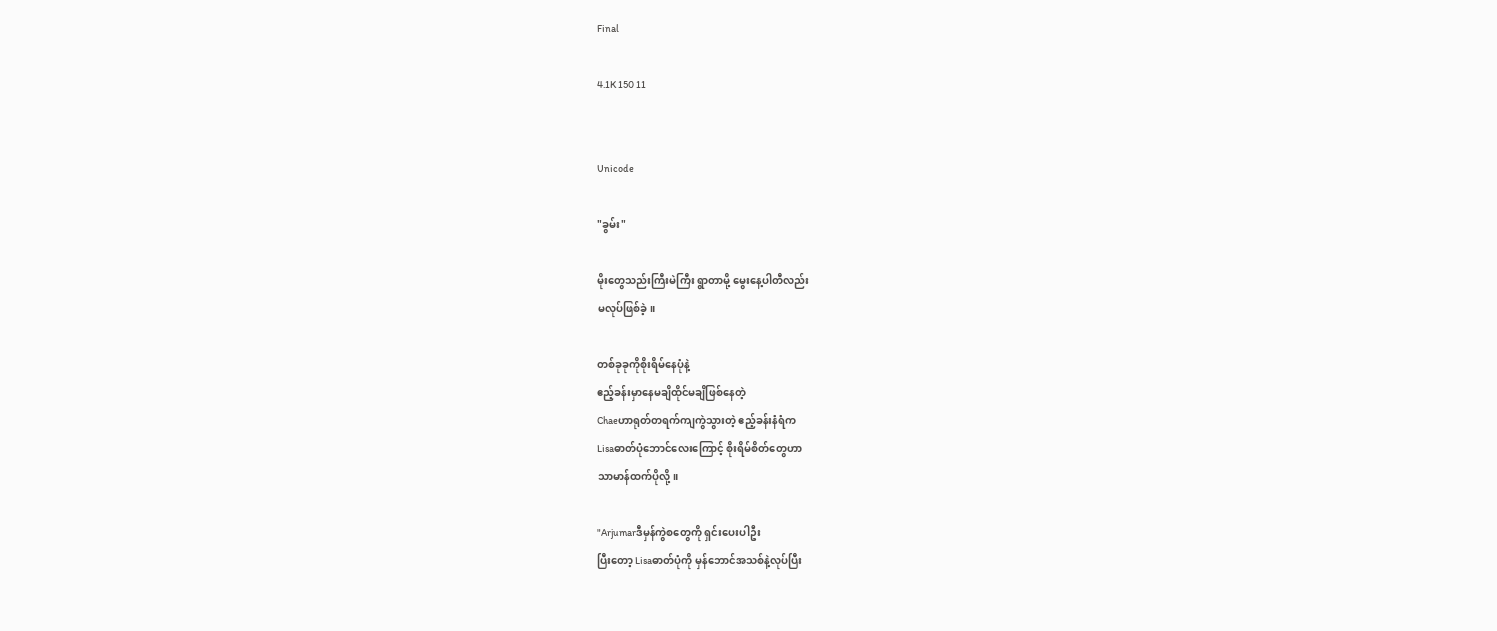Final

4.1K 150 11


Unicode

"ခွမ်း"

မိုးတွေသည်းကြီးမဲကြီး ရွာတာမို့ မွေးနေ့ပါတီလည်း
မလုပ်ဖြစ်ခဲ့။

တစ်ခုခုကိုစိုးရိမ်နေပုံနဲ့
ဧည့်ခန်းမှာနေမချိထိုင်မချိဖြစ်နေတဲ့
Chaeဟာရုတ်တရက်ကျကွဲသွားတဲ့ ဧည့်ခန်းနံရံက
Lisaဓာတ်ပုံဘောင်လေးကြောင့် စိုးရိမ်စိတ်တွေဟာ
သာမာန်ထက်ပိုလို့။

"Arjumarဒီမှန်ကွဲစတွေကို ရှင်းပေးပါဦး
ပြီးတော့ Lisaဓာတ်ပုံကို ‌မှန်ဘောင်အသစ်နဲ့လုပ်ပြီး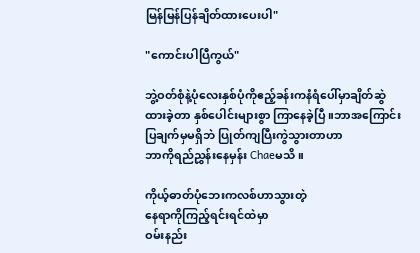မြန်မြန်ပြန်ချိတ်ထားပေးပါ"

"ကောင်းပါပြီကွယ်"

ဘွဲ့ဝတ်စုံနဲ့ပုံလေးနှစ်ပုံကိုဧည့်ခန်းကနံရံပေါ်မှာချိတ်ဆွဲထားခဲ့တာ နှစ်ပေါင်းများစွာ ကြာနေခဲ့ပြီ။ဘာအကြောင်း
ပြချက်မှမရှိဘဲ ပြုတ်ကျပြီးကွဲသွားတာဟာ
ဘာကိုရည်ညွှန်းနေမှန်း Chaeမသိ။

ကိုယ့်ဓာတ်ပုံဘေးကလစ်ဟာသွားတဲ့
နေရာကိုကြည့်ရင်းရင်ထဲမှာ
ဝမ်းနည်း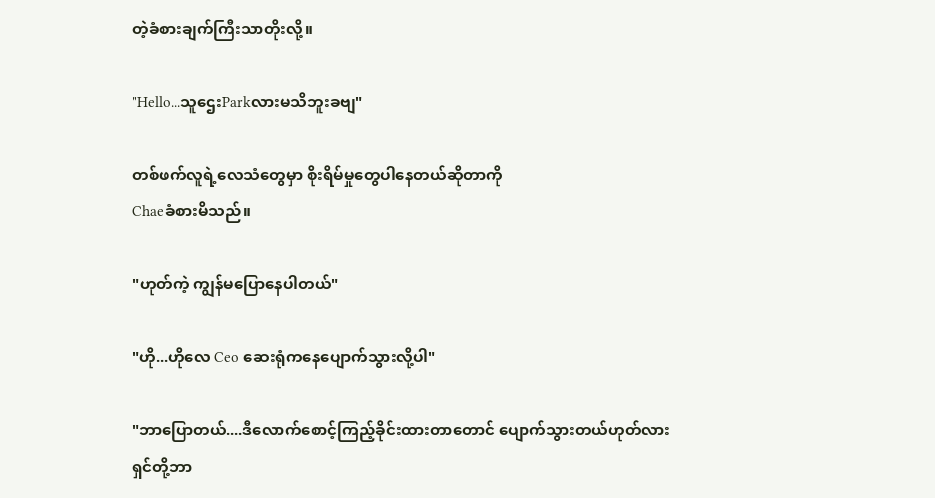တဲ့ခံစားချက်ကြီးသာတိုးလို့။

"Hello...သူဌေးParkလားမသိဘူးခဗျ"

တစ်ဖက်လူရဲ့လေသံတွေမှာ စိုးရိမ်မှုတွေပါနေတယ်ဆိုတာကို
Chaeခံစားမိသည်။

"ဟုတ်ကဲ့ ကျွန်မပြောနေပါတယ်"

"ဟို...ဟိုလေ Ceo ဆေးရုံကနေပျောက်သွားလို့ပါ"

"ဘာပြောတယ်....ဒီလောက်စောင့်ကြည့်ခိုင်းထားတာတောင် ပျောက်သွားတယ်ဟုတ်လား
ရှင်တို့ဘာ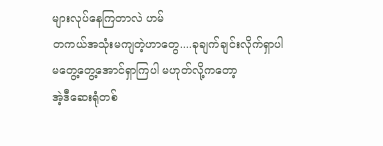များလုပ်နေကြတာလဲ ဟမ်
တကယ်အသုံးမကျတဲ့ဟာတွေ....ခုချက်ချင်းလိုက်ရှာပါ
မတွေ့တွေ့အောင်ရှာကြပါ မဟုတ်လို့ကတော့
အဲ့ဒီဆေးရုံတစ်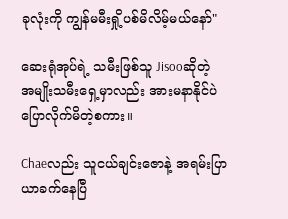ခုလုံးကို ကျွန်မမီးရှို့ပစ်မိလိမ့်မယ်နော်"

ဆေးရုံအုပ်ရဲ့ သမီးဖြစ်သူ Jisooဆိုတဲ့
အမျိုးသမီးရှေ့မှာလည်း အားမနာနိုင်ပဲ
ပြောလိုက်မိတဲ့စကား။

Chaeလည်း သူငယ်ချင်းဇောနဲ့ အရမ်းပြာယာခက်နေပြီ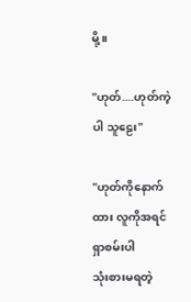မို့။

"ဟုတ်....ဟုတ်ကဲ့ပါ သူဠေး"

"ဟုတ်ကိုနောက်ထား လူကိုအရင်ရှာစမ်းပါ
သုံးစားမရတဲ့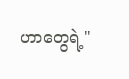ဟာတွေရဲ့"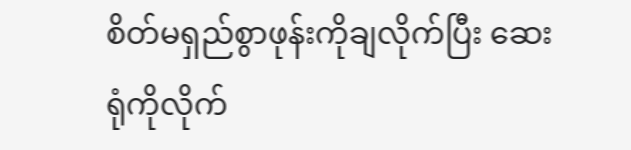စိတ်မရှည်စွာဖုန်းကိုချလိုက်ပြီး ဆေးရုံကိုလိုက်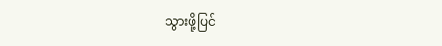သွားဖို့ပြင်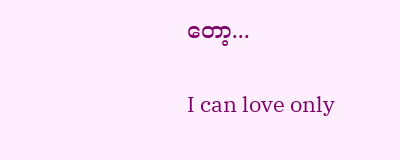တော့...

I can love only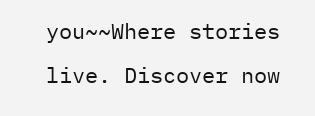you~~Where stories live. Discover now